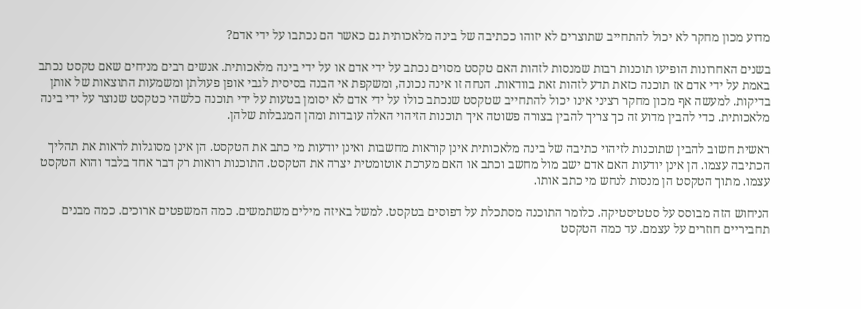מדוע מכון מחקר לא יכול להתחייב שתוצרים לא יזוהו ככתיבה של בינה מלאכותית גם כאשר הם נכתבו על ידי אדם?

בשנים האחרונות הופיעו תוכנות רבות שמנסות לזהות האם טקסט מסוים נכתב על ידי אדם או על ידי בינה מלאכותית. אנשים רבים מניחים שאם טקסט נכתב באמת על ידי אדם אז תוכנה כזאת תדע לזהות זאת בוודאות. הנחה זו אינה נכונה, ומשקפת אי הבנה בסיסית לגבי אופן פעולתן ומשמעות התוצאות של אותן בדיקות. למעשה אף מכון מחקר רציני אינו יכול להתחייב שטקסט שנכתב כולו על ידי אדם לא יסומן בטעות על ידי תוכנה כלשהי כטקסט שנוצר על ידי בינה מלאכותית. כדי להבין מדוע זה כך צריך להבין בצורה פשוטה איך תוכנות הזיהוי האלה עובדות ומהן המגבלות שלהן.

ראשית חשוב להבין שתוכנות לזיהוי כתיבה של בינה מלאכותית אינן קוראות מחשבות ואינן יודעות מי כתב את הטקסט. הן אינן מסוגלות לראות את תהליך הכתיבה עצמו. הן אינן יודעות האם אדם ישב מול מחשב וכתב או האם מערכת אוטומטית יצרה את הטקסט. התוכנות רואות רק דבר אחד בלבד והוא הטקסט עצמו. מתוך הטקסט הן מנסות לנחש מי כתב אותו.

הניחוש הזה מבוסס על סטטיסטיקה. כלומר התוכנה מסתכלת על דפוסים בטקסט. למשל באיזה מילים משתמשים. כמה המשפטים ארוכים. כמה מבנים תחביריים חוזרים על עצמם. עד כמה הטקסט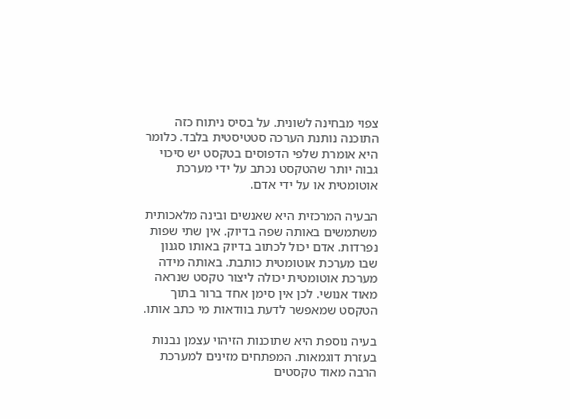צפוי מבחינה לשונית. על בסיס ניתוח כזה התוכנה נותנת הערכה סטטיסטית בלבד. כלומר היא אומרת שלפי הדפוסים בטקסט יש סיכוי גבוה יותר שהטקסט נכתב על ידי מערכת אוטומטית או על ידי אדם.

הבעיה המרכזית היא שאנשים ובינה מלאכותית משתמשים באותה שפה בדיוק. אין שתי שפות נפרדות. אדם יכול לכתוב בדיוק באותו סגנון שבו מערכת אוטומטית כותבת. באותה מידה מערכת אוטומטית יכולה ליצור טקסט שנראה מאוד אנושי. לכן אין סימן אחד ברור בתוך הטקסט שמאפשר לדעת בוודאות מי כתב אותו.

בעיה נוספת היא שתוכנות הזיהוי עצמן נבנות בעזרת דוגמאות. המפתחים מזינים למערכת הרבה מאוד טקסטים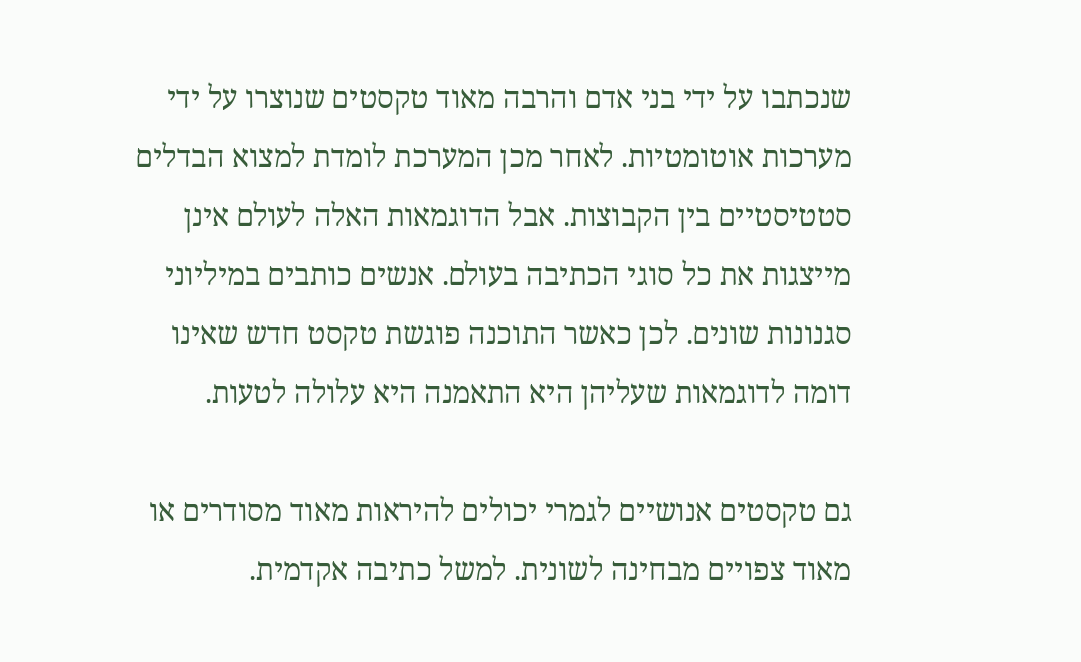שנכתבו על ידי בני אדם והרבה מאוד טקסטים שנוצרו על ידי מערכות אוטומטיות. לאחר מכן המערכת לומדת למצוא הבדלים סטטיסטיים בין הקבוצות. אבל הדוגמאות האלה לעולם אינן מייצגות את כל סוגי הכתיבה בעולם. אנשים כותבים במיליוני סגנונות שונים. לכן כאשר התוכנה פוגשת טקסט חדש שאינו דומה לדוגמאות שעליהן היא התאמנה היא עלולה לטעות.

גם טקסטים אנושיים לגמרי יכולים להיראות מאוד מסודרים או מאוד צפויים מבחינה לשונית. למשל כתיבה אקדמית.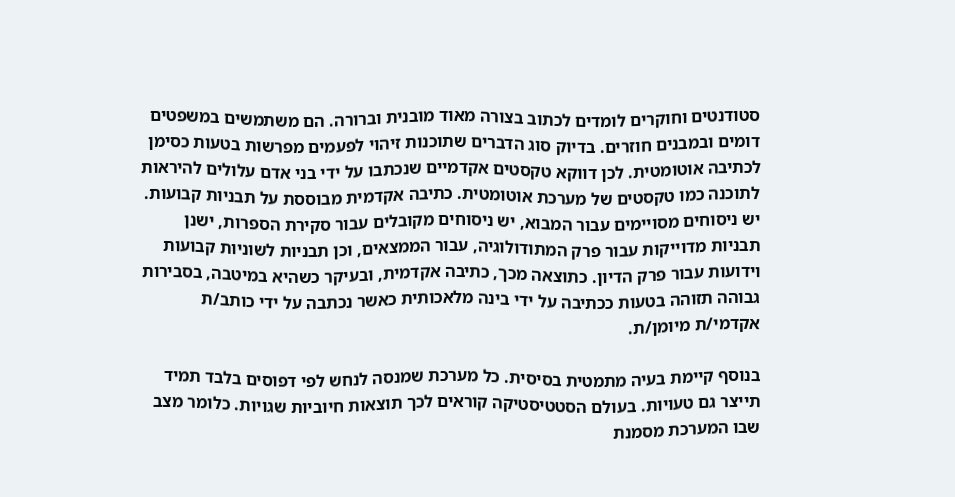סטודנטים וחוקרים לומדים לכתוב בצורה מאוד מובנית וברורה. הם משתמשים במשפטים דומים ובמבנים חוזרים. בדיוק סוג הדברים שתוכנות זיהוי לפעמים מפרשות בטעות כסימן לכתיבה אוטומטית. לכן דווקא טקסטים אקדמיים שנכתבו על ידי בני אדם עלולים להיראות לתוכנה כמו טקסטים של מערכת אוטומטית. כתיבה אקדמית מבוססת על תבניות קבועות. יש ניסוחים מסויימים עבור המבוא, יש ניסוחים מקובלים עבור סקירת הספרות, ישנן תבניות מדוייקות עבור פרק המתודולוגיה, עבור הממצאים, וכן תבניות לשוניות קבועות וידועות עבור פרק הדיון. כתוצאה מכך, כתיבה אקדמית, ובעיקר כשהיא במיטבה, בסבירות גבוהה תזוהה בטעות ככתיבה על ידי בינה מלאכותית כאשר נכתבה על ידי כותב/ת אקדמי/ת מיומן/ת.

בנוסף קיימת בעיה מתמטית בסיסית. כל מערכת שמנסה לנחש לפי דפוסים בלבד תמיד תייצר גם טעויות. בעולם הסטטיסטיקה קוראים לכך תוצאות חיוביות שגויות. כלומר מצב שבו המערכת מסמנת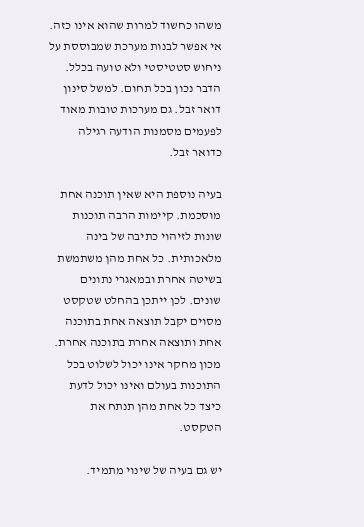משהו כחשוד למרות שהוא אינו כזה. אי אפשר לבנות מערכת שמבוססת על ניחוש סטטיסטי ולא טועה בכלל. הדבר נכון בכל תחום. למשל סינון דואר זבל. גם מערכות טובות מאוד לפעמים מסמנות הודעה רגילה כדואר זבל.

בעיה נוספת היא שאין תוכנה אחת מוסכמת. קיימות הרבה תוכנות שונות לזיהוי כתיבה של בינה מלאכותית. כל אחת מהן משתמשת בשיטה אחרת ובמאגרי נתונים שונים. לכן ייתכן בהחלט שטקסט מסוים יקבל תוצאה אחת בתוכנה אחת ותוצאה אחרת בתוכנה אחרת. מכון מחקר אינו יכול לשלוט בכל התוכנות בעולם ואינו יכול לדעת כיצד כל אחת מהן תנתח את הטקסט.

יש גם בעיה של שינוי מתמיד.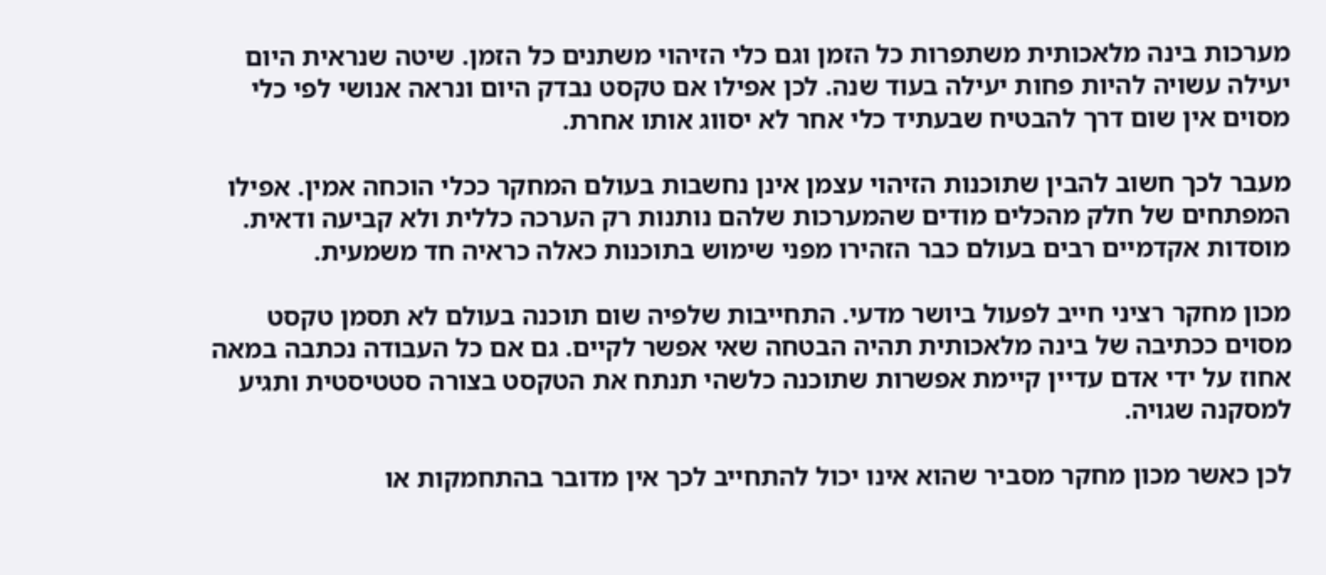מערכות בינה מלאכותית משתפרות כל הזמן וגם כלי הזיהוי משתנים כל הזמן. שיטה שנראית היום יעילה עשויה להיות פחות יעילה בעוד שנה. לכן אפילו אם טקסט נבדק היום ונראה אנושי לפי כלי מסוים אין שום דרך להבטיח שבעתיד כלי אחר לא יסווג אותו אחרת.

מעבר לכך חשוב להבין שתוכנות הזיהוי עצמן אינן נחשבות בעולם המחקר ככלי הוכחה אמין. אפילו המפתחים של חלק מהכלים מודים שהמערכות שלהם נותנות רק הערכה כללית ולא קביעה ודאית. מוסדות אקדמיים רבים בעולם כבר הזהירו מפני שימוש בתוכנות כאלה כראיה חד משמעית.

מכון מחקר רציני חייב לפעול ביושר מדעי. התחייבות שלפיה שום תוכנה בעולם לא תסמן טקסט מסוים ככתיבה של בינה מלאכותית תהיה הבטחה שאי אפשר לקיים. גם אם כל העבודה נכתבה במאה אחוז על ידי אדם עדיין קיימת אפשרות שתוכנה כלשהי תנתח את הטקסט בצורה סטטיסטית ותגיע למסקנה שגויה.

לכן כאשר מכון מחקר מסביר שהוא אינו יכול להתחייב לכך אין מדובר בהתחמקות או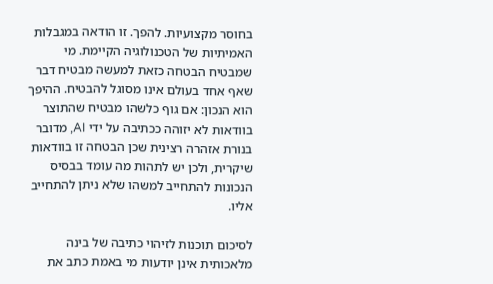בחוסר מקצועיות. להפך. זו הודאה במגבלות האמיתיות של הטכנולוגיה הקיימת. מי שמבטיח הבטחה כזאת למעשה מבטיח דבר שאף אחד בעולם אינו מסוגל להבטיח. ההיפך הוא הנכון: אם גוף כלשהו מבטיח שהתוצר בוודאות לא יזוהה ככתיבה על ידי AI, מדובר בנורת אזהרה רצינית שכן הבטחה זו בוודאות שיקרית, ולכן יש לתהות מה עומד בבסיס הנכונות להתחייב למשהו שלא ניתן להתחייב אליו.

לסיכום תוכנות לזיהוי כתיבה של בינה מלאכותית אינן יודעות מי באמת כתב את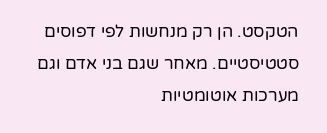הטקסט. הן רק מנחשות לפי דפוסים סטטיסטיים. מאחר שגם בני אדם וגם מערכות אוטומטיות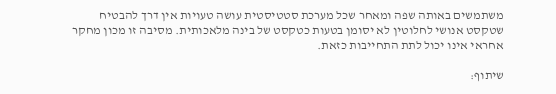משתמשים באותה שפה ומאחר שכל מערכת סטטיסטית עושה טעויות אין דרך להבטיח שטקסט אנושי לחלוטין לא יסומן בטעות כטקסט של בינה מלאכותית. מסיבה זו מכון מחקר אחראי אינו יכול לתת התחייבות כזאת.

שיתוף: